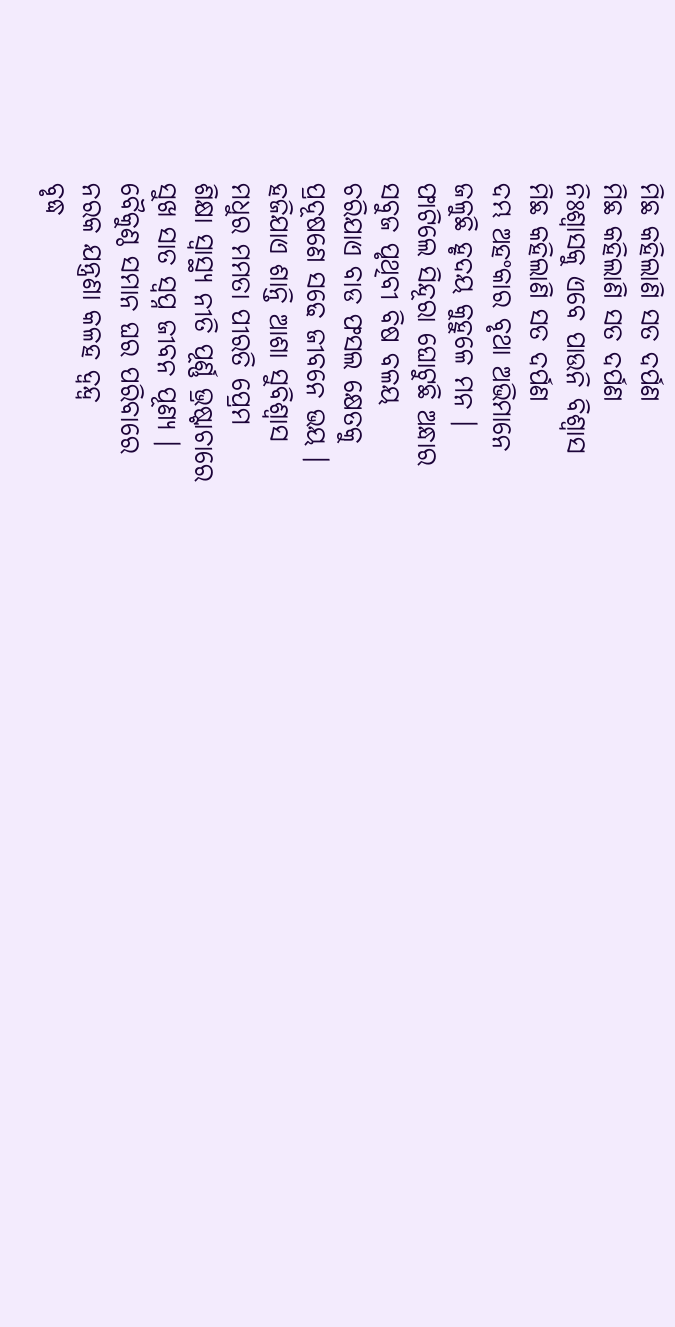ମିଛ କହିଲାଣି ସତ ଦର୍ପଣ
ମିଛ କହିଲାଣି ସତ ଦର୍ପଣ
ନିଃଶ୍ୱାସକୁ ଏବେ ପାଉନି ବିଶ୍ବାସ
ମିଛ କହିଲାଣି ସତ ଦର୍ପଣ
ଦମ୍ଭ ଅହଂକାର ବୃଥା ଅଭିମାନେ
ଜଳୁଛି ହୃଦୟ କୁହୁଳେ ମନ ।
ଫାଟିଲେ ସିନ୍ଦୂରା ଘୋଟୁଛି ଅନ୍ଧାର
ସବୁଜ ପୃଥିବୀ ବିଷ ବଳୟ
ଚରିଯାଏ ବାଡ ଫସଲ କ୍ଷେତକୁ
ପ୍ରଦୂଷଣେ ସଢେ ଜୀବନେ ଭୟ ।
ହଜିଯାଏ ଶାନ୍ତି ଆଶା ସୁବିଶ୍ବାସ
ମଧୁର ମମତା ପୀରତି ପ୍ରେମ
ଶିକ୍ଷା ସ୍ବାସ୍ଥ୍ୟ ନୀତି ପୂର୍ଣ୍ଣ ଭ୍ରଷ୍ଟାଚାରେ
ସୁଖ ସାତ ସ୍ବପ୍ନ ଜୀବନ ପୂଣ୍ଯ ।
ବୈକୁଣ୍ଠ ସମାନ ଘର ପରିବାରେ
ନରକ ଯନ୍ତ୍ରଣା କଳହ ଦ୍ବନ୍ଦ୍ବ
ବୃଦ୍ଧ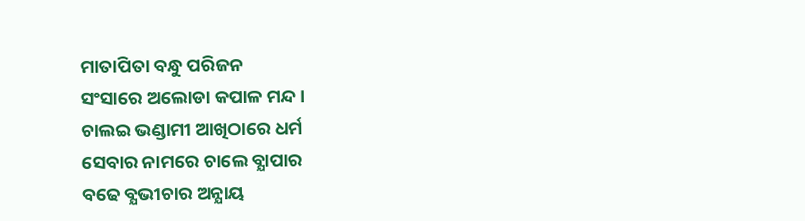ମାତାପିତା ବନ୍ଧୁ ପରିଜନ
ସଂସାରେ ଅଲୋଡା କପାଳ ମନ୍ଦ ।
ଚାଲଇ ଭଣ୍ଡାମୀ ଆଖିଠାରେ ଧର୍ମ
ସେବାର ନାମରେ ଚାଲେ ବ୍ଯାପାର
ବଢେ ବ୍ଯଭୀଚାର ଅନ୍ଯାୟ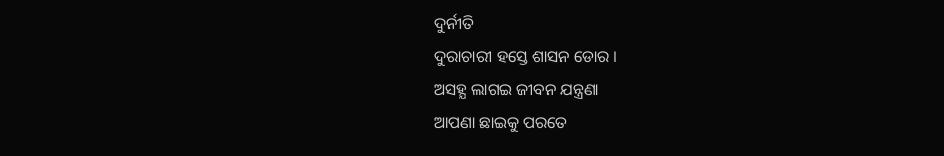ଦୁର୍ନୀତି
ଦୁରାଚାରୀ ହସ୍ତେ ଶାସନ ଡୋର ।
ଅସହ୍ଯ ଲାଗଇ ଜୀବନ ଯନ୍ତ୍ରଣା
ଆପଣା ଛାଇକୁ ପରତେ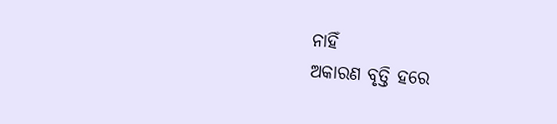ନାହିଁ
ଅକାରଣ ବୃତ୍ତି ହରେ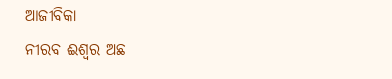ଆଜୀବିକା
ନୀରବ ଈଶ୍ୱର ଅଛ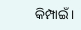କିମ୍ପାଇଁ ।